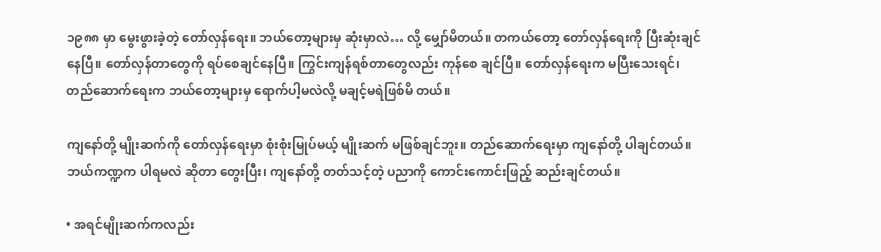၁၉၈၈ မှာ မွေးဖွားခဲ့တဲ့ တော်လှန်ရေး။ ဘယ်တော့များမှ ဆုံးမှာလဲ… လို့ မျှော်မိတယ်။ တကယ်တော့ တော်လှန်ရေးကို ပြီးဆုံးချင်နေပြီ။ တော်လှန်တာတွေကို ရပ်စေချင်နေပြီ။ ကြွင်းကျန်ရစ်တာတွေလည်း ကုန်စေ ချင်ပြီ။ တော်လှန်ရေးက မပြီးသေးရင်၊ တည်ဆောက်ရေးက ဘယ်တော့များမှ ရောက်ပါ့မလဲလို့ မချင့်မရဲဖြစ်မိ တယ်။

ကျနော်တို့ မျိုးဆက်ကို တော်လှန်ရေးမှာ စုံးစုံးမြုပ်မယ့် မျိုးဆက် မဖြစ်ချင်ဘူး။ တည်ဆောက်ရေးမှာ ကျနော်တို့ ပါချင်တယ်။ ဘယ်ကဏ္ဍက ပါရမလဲ ဆိုတာ တွေးပြီး၊ ကျနော်တို့ တတ်သင့်တဲ့ ပညာကို ကောင်းကောင်းဖြည့် ဆည်းချင်တယ်။

• အရင်မျိုးဆက်ကလည်း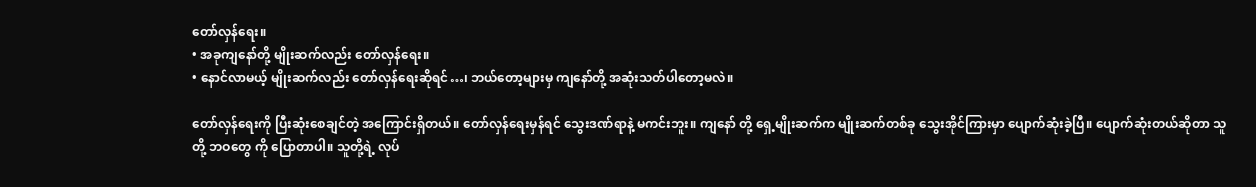တော်လှန်ရေး။
• အခုကျနော်တို့ မျိုးဆက်လည်း တော်လှန်ရေး။
• နောင်လာမယ့် မျိုးဆက်လည်း တော်လှန်ရေးဆိုရင်…၊ ဘယ်တော့များမှ ကျနော်တို့ အဆုံးသတ်ပါတော့မလဲ။

တော်လှန်ရေးကို ပြီးဆုံးစေချင်တဲ့ အကြောင်းရှိတယ်။ တော်လှန်ရေးမှန်ရင် သွေးဒဏ်ရာနဲ့ မကင်းဘူး။ ကျနော် တို့ ရှေ့မျိုးဆက်က မျိုးဆက်တစ်ခု သွေးအိုင်ကြားမှာ ပျောက်ဆုံးခဲ့ပြီ။ ပျောက်ဆုံးတယ်ဆိုတာ သူတို့ ဘဝတွေ ကို ပြောတာပါ။ သူတို့ရဲ့ လုပ်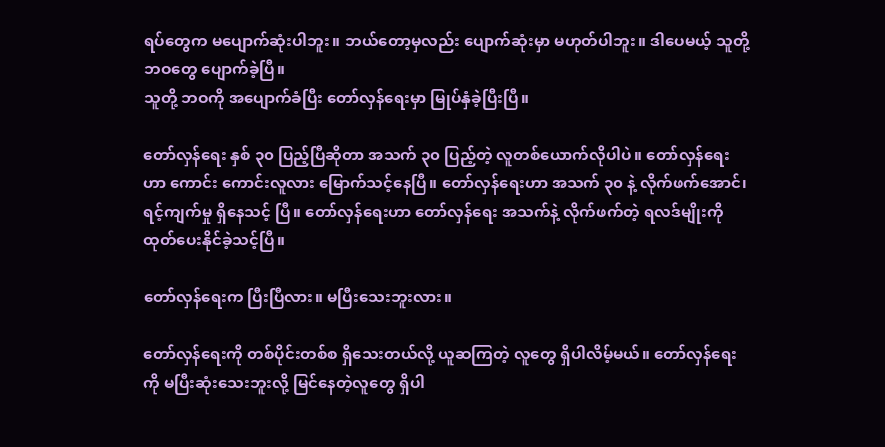ရပ်တွေက မပျောက်ဆုံးပါဘူး။ ဘယ်တော့မှလည်း ပျောက်ဆုံးမှာ မဟုတ်ပါဘူး။ ဒါပေမယ့် သူတို့ ဘဝတွေ ပျောက်ခဲ့ပြီ။
သူတို့ ဘဝကို အပျောက်ခံပြီး တော်လှန်ရေးမှာ မြုပ်နှံခဲ့ပြီးပြီ။

တော်လှန်ရေး နှစ် ၃၀ ပြည့်ပြီဆိုတာ အသက် ၃၀ ပြည့်တဲ့ လူတစ်ယောက်လိုပါပဲ။ တော်လှန်ရေးဟာ ကောင်း ကောင်းလူလား မြောက်သင့်နေပြီ။ တော်လှန်ရေးဟာ အသက် ၃၀ နဲ့ လိုက်ဖက်အောင်၊ ရင့်ကျက်မှု ရှိနေသင့် ပြီ။ တော်လှန်ရေးဟာ တော်လှန်ရေး အသက်နဲ့ လိုက်ဖက်တဲ့ ရလဒ်မျိုးကို ထုတ်ပေးနိုင်ခဲ့သင့်ပြီ။

တော်လှန်ရေးက ပြီးပြီလား။ မပြီးသေးဘူးလား။

တော်လှန်ရေးကို တစ်ပိုင်းတစ်စ ရှိသေးတယ်လို့ ယူဆကြတဲ့ လူတွေ ရှိပါလိမ့်မယ်။ တော်လှန်ရေးကို မပြီးဆုံးသေးဘူးလို့ မြင်နေတဲ့လူတွေ ရှိပါ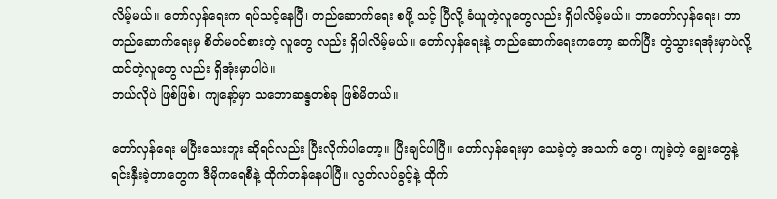လိမ့်မယ်။ တော်လှန်ရေးက ရပ်သင့်နေပြီ၊ တည်ဆောက်ရေး စဖို့ သင့် ပြီလို့ ခံယူတဲ့လူတွေလည်း ရှိပါလိမ့်မယ်။ ဘာတော်လှန်ရေး၊ ဘာတည်ဆောက်ရေးမှ စိတ်မဝင်စားတဲ့ လူတွေ လည်း ရှိပါလိမ့်မယ်။ တော်လှန်ရေးနဲ့ တည်ဆောက်ရေးကတော့ ဆက်ပြီး တွဲသွားရအုံးမှာပဲလို့ ထင်တဲ့လူတွေ လည်း ရှိအုံးမှာပါပဲ။
ဘယ်လိုပဲ ဖြစ်ဖြစ်၊ ကျနော့်မှာ သဘောဆန္ဒတစ်ခု ဖြစ်မိတယ်။

တော်လှန်ရေး မပြီးသေးဘူး ဆိုရင်လည်း ပြီးလိုက်ပါတော့။ ပြီးချင်ပါပြီ။ တော်လှန်ရေးမှာ သေခဲ့တဲ့ အသက် တွေ၊ ကျခဲ့တဲ့ ချွေးတွေနဲ့ ရင်းနှီးခဲ့တာတွေက ဒီမိုကရေစီနဲ့ ထိုက်တန်နေပါပြီ။ လွတ်လပ်ခွင့်နဲ့ ထိုက်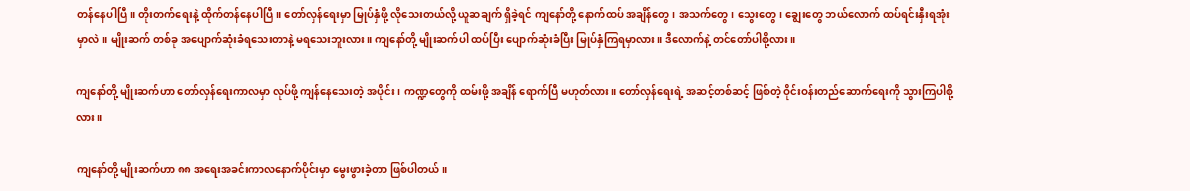တန်နေပါပြီ။ တိုးတက်ရေးနဲ့ ထိုက်တန်နေပါပြီ။ တော်လှန်ရေးမှာ မြုပ်နှံဖို့ လိုသေးတယ်လို့ ယူဆချက် ရှိခဲ့ရင် ကျနော်တို့ နောက်ထပ် အချိန်တွေ၊ အသက်တွေ၊ သွေးတွေ၊ ချွေးတွေ ဘယ်လောက် ထပ်ရင်းနှီးရအုံးမှာလဲ။ မျိုးဆက် တစ်ခု အပျောက်ဆုံးခံရသေးတာနဲ့ မရသေးဘူးလား။ ကျနော်တို့ မျိုးဆက်ပါ ထပ်ပြီး ပျောက်ဆုံးခံပြီး မြုပ်နှံကြရမှာလား။ ဒီလောက်နဲ့ တင်တော်ပါစို့လား။

ကျနော်တို့ မျိုးဆက်ဟာ တော်လှန်ရေးကာလမှာ လုပ်ဖို့ ကျန်နေသေးတဲ့ အပိုင်း၊ ကဏ္ဍတွေကို ထမ်းဖို့ အချိန် ရောက်ပြီ မဟုတ်လား။ တော်လှန်ရေးရဲ့ အဆင့်တစ်ဆင့် ဖြစ်တဲ့ ဝိုင်းဝန်းတည်ဆောက်ရေးကို သွားကြပါစို့ လား။

ကျနော်တို့ မျိုးဆက်ဟာ ၈၈ အရေးအခင်းကာလနောက်ပိုင်းမှာ မွေးဖွားခဲ့တာ ဖြစ်ပါတယ်။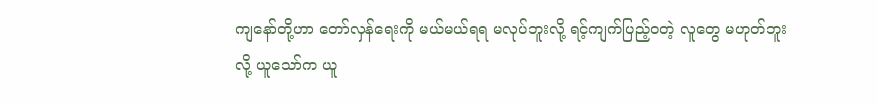ကျနော်တို့ဟာ တော်လှန်ရေးကို မယ်မယ်ရရ မလုပ်ဘူးလို့ ရင့်ကျက်ပြည့်ဝတဲ့ လူတွေ မဟုတ်ဘူးလို့ ယူသော်က ယူ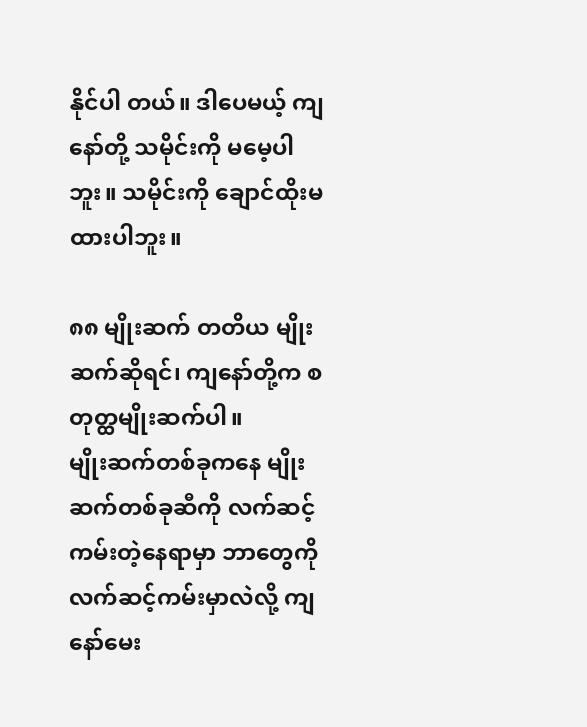နိုင်ပါ တယ်။ ဒါပေမယ့် ကျနော်တို့ သမိုင်းကို မမေ့ပါဘူး။ သမိုင်းကို ချောင်ထိုးမထားပါဘူး။

၈၈ မျိုးဆက် တတိယ မျိုးဆက်ဆိုရင်၊ ကျနော်တို့က စတုတ္ထမျိုးဆက်ပါ။
မျိုးဆက်တစ်ခုကနေ မျိုးဆက်တစ်ခုဆီကို လက်ဆင့်ကမ်းတဲ့နေရာမှာ ဘာတွေကို လက်ဆင့်ကမ်းမှာလဲလို့ ကျနော်မေး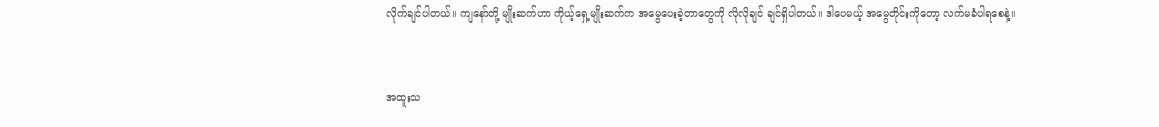လိုက်ချင်ပါတယ်။ ကျနော်တို့ မျိုးဆက်ဟာ ကိုယ့်ရှေ့မျိုးဆက်က အမွေပေးခဲ့တာတွေကို လိုလိုချင် ချင်ရှိပါတယ်။ ဒါပေမယ့် အမွေတိုင်းကိုတော့ လက်မခံပါရစေနဲ့။


အထူးသ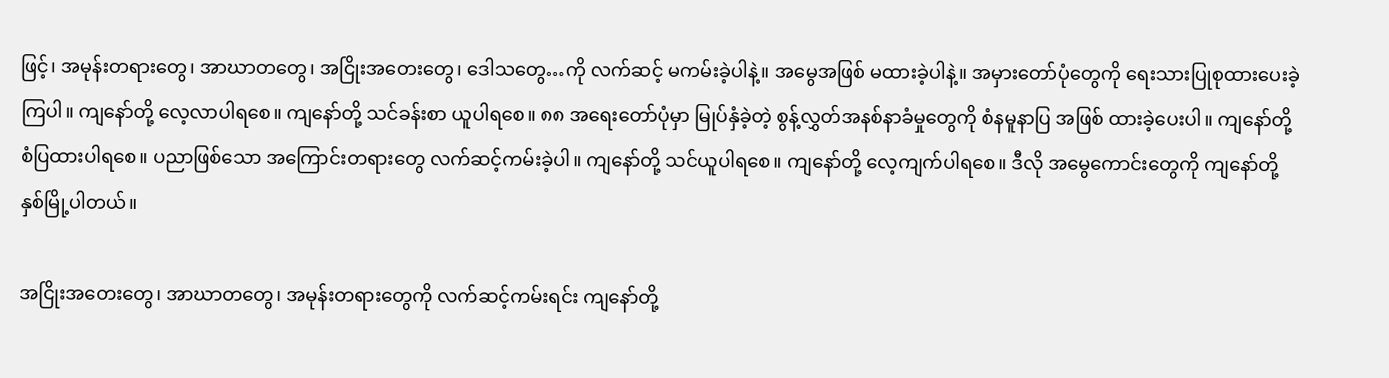ဖြင့်၊ အမုန်းတရားတွေ၊ အာဃာတတွေ၊ အငြိုးအတေးတွေ၊ ဒေါသတွေ…ကို လက်ဆင့် မကမ်းခဲ့ပါနဲ့။ အမွေအဖြစ် မထားခဲ့ပါနဲ့။ အမှားတော်ပုံတွေကို ရေးသားပြုစုထားပေးခဲ့ကြပါ။ ကျနော်တို့ လေ့လာပါရစေ။ ကျနော်တို့ သင်ခန်းစာ ယူပါရစေ။ ၈၈ အရေးတော်ပုံမှာ မြုပ်နှံခဲ့တဲ့ စွန့်လွှတ်အနစ်နာခံမှုတွေကို စံနမူနာပြ အဖြစ် ထားခဲ့ပေးပါ။ ကျနော်တို့ စံပြထားပါရစေ။ ပညာဖြစ်သော အကြောင်းတရားတွေ လက်ဆင့်ကမ်းခဲ့ပါ။ ကျနော်တို့ သင်ယူပါရစေ။ ကျနော်တို့ လေ့ကျက်ပါရစေ။ ဒီလို အမွေကောင်းတွေကို ကျနော်တို့ နှစ်မြို့ပါတယ်။

အငြိုးအတေးတွေ၊ အာဃာတတွေ၊ အမုန်းတရားတွေကို လက်ဆင့်ကမ်းရင်း ကျနော်တို့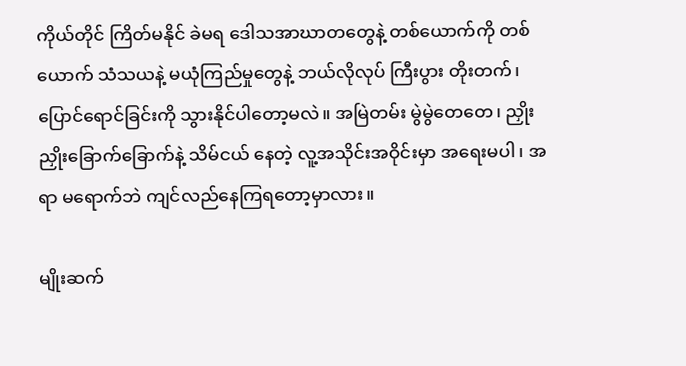ကိုယ်တိုင် ကြိတ်မနိုင် ခဲမရ ဒေါသအာဃာတတွေနဲ့ တစ်ယောက်ကို တစ်ယောက် သံသယနဲ့ မယုံကြည်မှုတွေနဲ့ ဘယ်လိုလုပ် ကြီးပွား တိုးတက်၊ ပြောင်ရောင်ခြင်းကို သွားနိုင်ပါတော့မလဲ။ အမြဲတမ်း မွဲမွဲတေတေ၊ ညှိုးညှိုးခြောက်ခြောက်နဲ့ သိမ်ငယ် နေတဲ့ လူ့အသိုင်းအဝိုင်းမှာ အရေးမပါ၊ အရာ မရောက်ဘဲ ကျင်လည်နေကြရတော့မှာလား။

မျိုးဆက်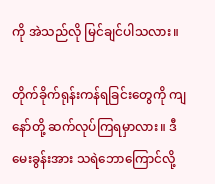ကို အဲသည်လို မြင်ချင်ပါသလား။

တိုက်ခိုက်ရုန်းကန်ရခြင်းတွေကို ကျနော်တို့ ဆက်လုပ်ကြရမှာလား။ ဒီမေးခွန်းအား သရဲဘောကြောင်လို့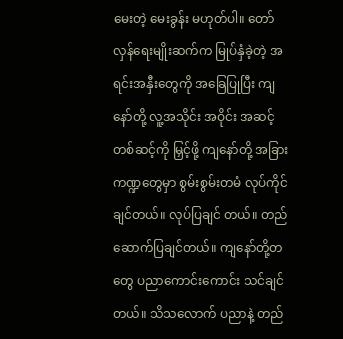မေးတဲ့ မေးခွန်း မဟုတ်ပါ။ တော်လှန်ရေးမျိုးဆက်က မြုပ်နှံခဲ့တဲ့ အရင်းအနှီးတွေကို အခြေပြုပြီး ကျနော်တို့ လူ့အသိုင်း အဝိုင်း အဆင့်တစ်ဆင့်ကို မြှင့်ဖို့ ကျနော်တို့ အခြားကဏ္ဍတွေမှာ စွမ်းစွမ်းတမံ လုပ်ကိုင်ချင်တယ်။ လုပ်ပြချင် တယ်။ တည်ဆောက်ပြချင်တယ်။ ကျနော်တို့တတွေ ပညာကောင်းကောင်း သင်ချင်တယ်။ သိသလောက် ပညာနဲ့ တည်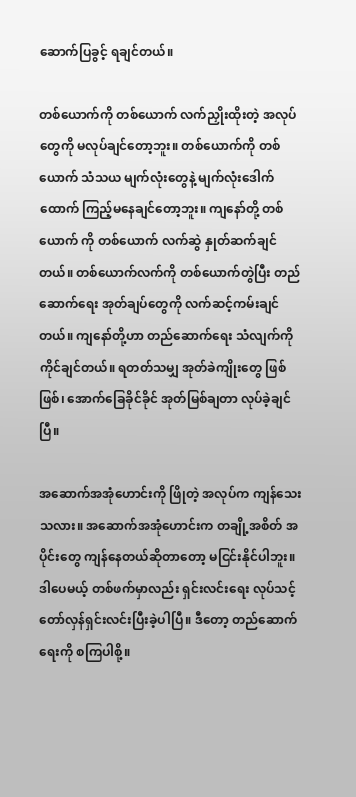ဆောက်ပြခွင့် ရချင်တယ်။

တစ်ယောက်ကို တစ်ယောက် လက်ညှိုးထိုးတဲ့ အလုပ်တွေကို မလုပ်ချင်တော့ဘူး။ တစ်ယောက်ကို တစ်ယောက် သံသယ မျက်လုံးတွေနဲ့ မျက်လုံးဒေါက်ထောက် ကြည့်မနေချင်တော့ဘူး။ ကျနော်တို့ တစ်ယောက် ကို တစ်ယောက် လက်ဆွဲ နှုတ်ဆက်ချင်တယ်။ တစ်ယောက်လက်ကို တစ်ယောက်တွဲပြီး တည်ဆောက်ရေး အုတ်ချပ်တွေကို လက်ဆင့်ကမ်းချင်တယ်။ ကျနော်တို့ဟာ တည်ဆောက်ရေး သံလျက်ကို ကိုင်ချင်တယ်။ ရတတ်သမျှ အုတ်ခဲကျိုးတွေ ဖြစ်ဖြစ်၊ အောက်ခြေခိုင်ခိုင် အုတ်မြစ်ချတာ လုပ်ခဲ့ချင်ပြီ။

အဆောက်အအုံဟောင်းကို ဖြိုတဲ့ အလုပ်က ကျန်သေးသလား။ အဆောက်အအုံဟောင်းက တချို့အစိတ် အပိုင်းတွေ ကျန်နေတယ်ဆိုတာတော့ မငြင်းနိုင်ပါဘူး။ ဒါပေမယ့် တစ်ဖက်မှာလည်း ရှင်းလင်းရေး လုပ်သင့် တော်လှန်ရှင်းလင်းပြီးခဲ့ပါပြီ။ ဒီတော့ တည်ဆောက်ရေးကို စကြပါစို့။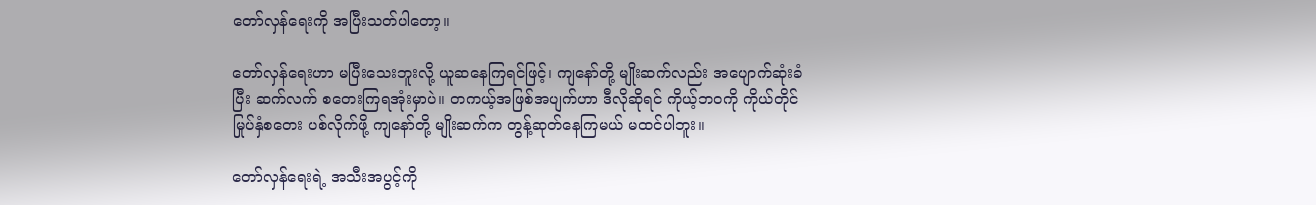တော်လှန်ရေးကို အပြီးသတ်ပါတော့။

တော်လှန်ရေးဟာ မပြီးသေးဘူးလို့ ယူဆနေကြရင်ဖြင့်၊ ကျနော်တို့ မျိုးဆက်လည်း အပျောက်ဆုံးခံပြီး ဆက်လက် စတေးကြရအုံးမှာပဲ။ တကယ့်အဖြစ်အပျက်ဟာ ဒီလိုဆိုရင် ကိုယ့်ဘဝကို ကိုယ်တိုင် မြုပ်နှံစတေး ပစ်လိုက်ဖို့ ကျနော်တို့ မျိုးဆက်က တွန့်ဆုတ်နေကြမယ် မထင်ပါဘူး။

တော်လှန်ရေးရဲ့ အသီးအပွင့်ကို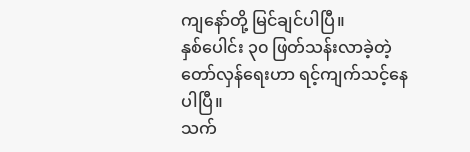ကျနော်တို့ မြင်ချင်ပါပြီ။
နှစ်ပေါင်း ၃၀ ဖြတ်သန်းလာခဲ့တဲ့ တော်လှန်ရေးဟာ ရင့်ကျက်သင့်နေပါပြီ။
သက်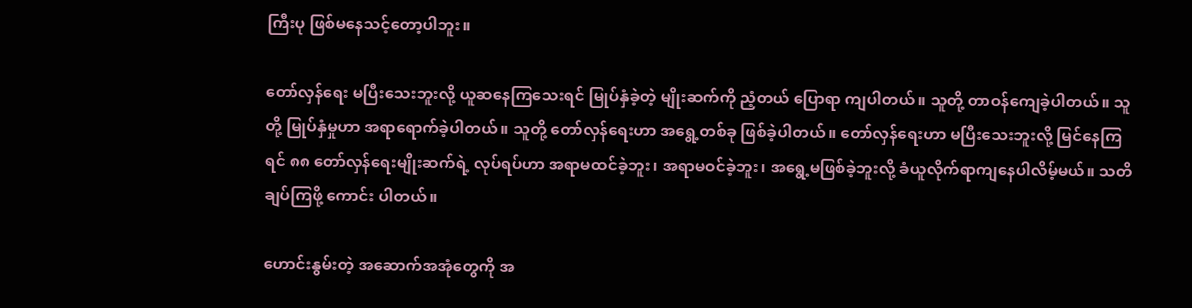ကြီးပု ဖြစ်မနေသင့်တော့ပါဘူး။

တော်လှန်ရေး မပြီးသေးဘူးလို့ ယူဆနေကြသေးရင် မြုပ်နှံခဲ့တဲ့ မျိုးဆက်ကို ညံ့တယ် ပြောရာ ကျပါတယ်။ သူတို့ တာဝန်ကျေခဲ့ပါတယ်။ သူတို့ မြုပ်နှံမှုဟာ အရာရောက်ခဲ့ပါတယ်။ သူတို့ တော်လှန်ရေးဟာ အရွေ့တစ်ခု ဖြစ်ခဲ့ပါတယ်။ တော်လှန်ရေးဟာ မပြီးသေးဘူးလို့ မြင်နေကြရင် ၈၈ တော်လှန်ရေးမျိုးဆက်ရဲ့ လုပ်ရပ်ဟာ အရာမထင်ခဲ့ဘူး၊ အရာမဝင်ခဲ့ဘူး၊ အရွေ့မဖြစ်ခဲ့ဘူးလို့ ခံယူလိုက်ရာကျနေပါလိမ့်မယ်။ သတိချပ်ကြဖို့ ကောင်း ပါတယ်။

ဟောင်းနွမ်းတဲ့ အဆောက်အအုံတွေကို အ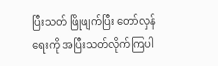ပြီးသတ် ဖြိုဖျက်ပြီး တော်လှန်ရေးကို အပြီးသတ်လိုက်ကြပါ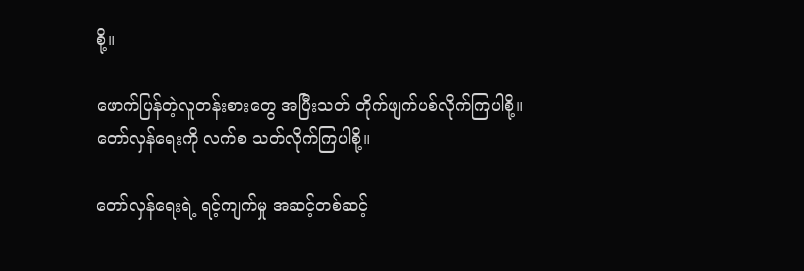စို့။

ဖောက်ပြန်တဲ့လူတန်းစားတွေ အပြီးသတ် တိုက်ဖျက်ပစ်လိုက်ကြပါစို့။
တော်လှန်ရေးကို လက်စ သတ်လိုက်ကြပါစို့။

တော်လှန်ရေးရဲ့ ရင့်ကျက်မှု အဆင့်တစ်ဆင့်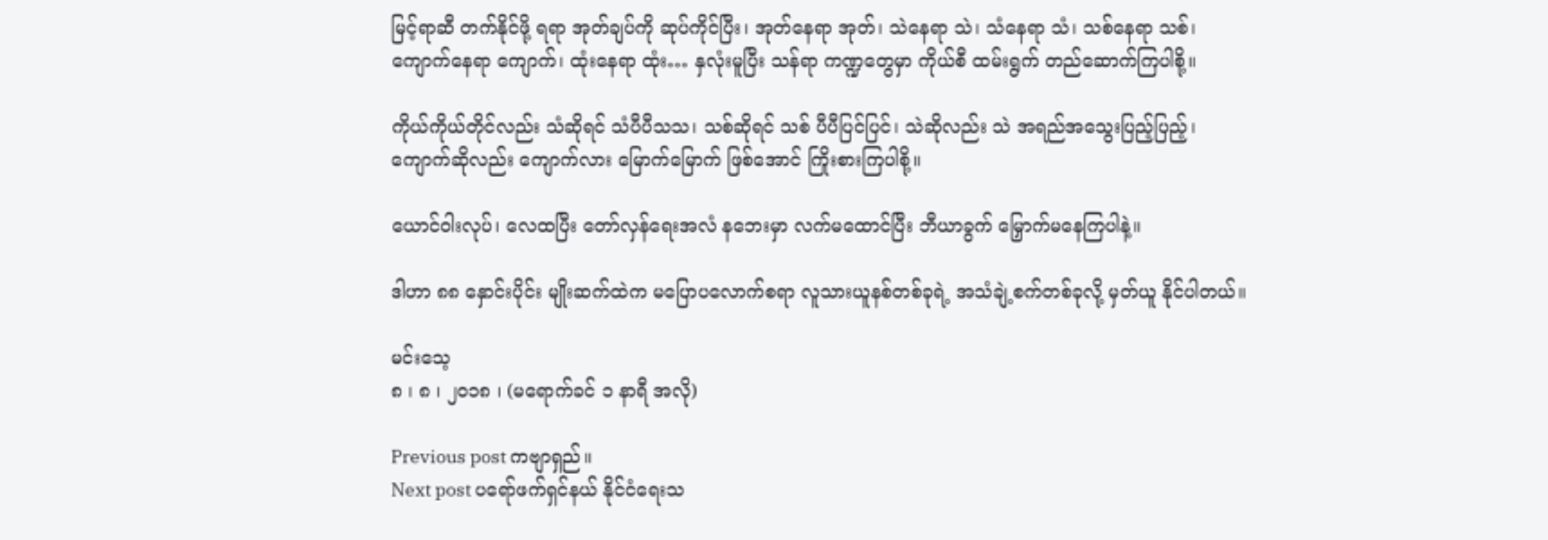မြင့်ရာဆီ တက်နိုင်ဖို့ ရရာ အုတ်ချပ်ကို ဆုပ်ကိုင်ပြီး၊ အုတ်နေရာ အုတ်၊ သဲနေရာ သဲ၊ သံနေရာ သံ၊ သစ်နေရာ သစ်၊ ကျောက်နေရာ ကျောက်၊ ထုံးနေရာ ထုံး… နှလုံးမူပြီး သန်ရာ ကဏ္ဍတွေမှာ ကိုယ်စီ ထမ်းရွက် တည်ဆောက်ကြပါစို့။

ကိုယ်ကိုယ်တိုင်လည်း သံဆိုရင် သံပီပီသသ၊ သစ်ဆိုရင် သစ် ပီပီပြင်ပြင်၊ သဲဆိုလည်း သဲ အရည်အသွေးပြည့်ပြည့်၊ ကျောက်ဆိုလည်း ကျောက်လား မြောက်မြောက် ဖြစ်အောင် ကြိုးစားကြပါစို့။

ယောင်ဝါးလုပ်၊ လေထပြီး တော်လှန်ရေးအလံ နဘေးမှာ လက်မထောင်ပြီး ဘီယာခွက် မြှောက်မနေကြပါနဲ့။

ဒါဟာ ၈၈ နှောင်းပိုင်း မျိုးဆက်ထဲက မပြောပလောက်စရာ လူသားယူနစ်တစ်ခုရဲ့ အသံချဲ့စက်တစ်ခုလို့ မှတ်ယူ နိုင်ပါတယ်။

မင်းသေ့
၈ ၊ ၈ ၊ ၂၀၁၈ ၊ (မရောက်ခင် ၁ နာရီ အလို)

Previous post ကဗျာရှည်။
Next post ပရော်ဖက်ရှင်နယ် နိုင်ငံရေးသ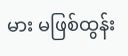မား မဖြစ်ထွန်း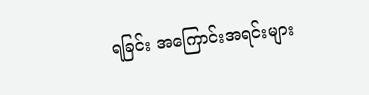ရခြင်း အကြောင်းအရင်းများ